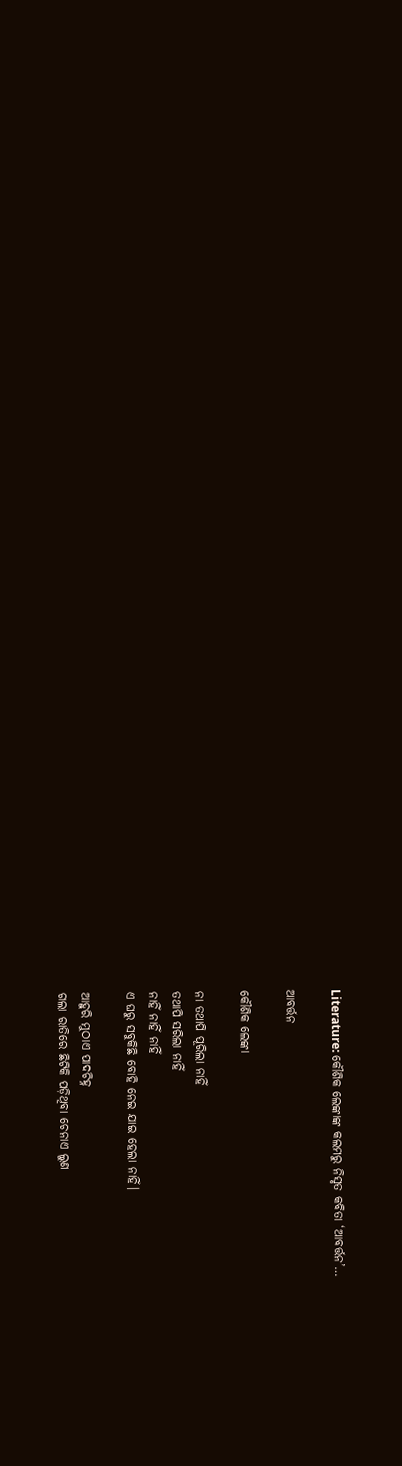Literature: କୌଶିକ ଲେଙ୍କାଙ୍କ କଲମରୁ ନିସୃତ କବିତା ‘ଆବର୍ତ୍ତନ’…

ଆବର୍ତ୍ତନ

କୌଶିକ ଲେଙ୍କା

ନା ତଥାପି ପୂରିଲା ନାହିଁ
ତଥାପି ସରିଲା ନାହିଁ
ନାହିଁ ନାହିଁ ନାହିଁ
ଏ ଘରୁ ସବୁକିଛି ବୋହି ନେଇ ଯାଇ ହେଲା ନାହିଁ‌।

ଆହୁରି ମୁଠାଏ ପାଦଚିହ୍ନ
ଗଲା ରାତିରେ ଛିଟିକି ପଡ଼ିଥିବା ଚେନାଏ ଲୁଣ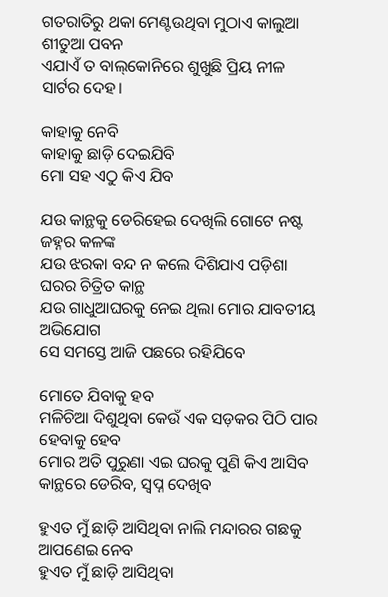ଗତରାତିରୁ ଥକା ମେଣ୍ଟ‌ଉଥିବା ମୁଠାଏ କାଲୁଆ ଶୀତୁଆ ପବନ
ଏଯାଏଁ ତ ବାଲ୍‌କୋନିରେ ଶୁଖୁଛି ପ୍ରିୟ ନୀଳ ସାର୍ଟର ଦେହ।

କାହାକୁ ନେବି
କାହାକୁ ଛାଡ଼ି ଦେଇଯିବି
ମୋ ସହ ଏଠୁ କିଏ ଯିବ

ଯ‌ଉ କାନ୍ଥକୁ ଡେରିହେଇ ଦେଖିଲି ଗୋଟେ ନଷ୍ଟ ଜହ୍ନର କଳଙ୍କ
ଯ‌ଉ ଝରକା ବନ୍ଦ ନ କଲେ ଦିଶିଯାଏ ପଡ଼ିଶା ଘରର ଚିତ୍ରିତ କାନ୍ଥ
ଯ‌ଉ ଗାଧୁଆଘରକୁ ନେଇ ଥିଲା ମୋର ଯାବତୀୟ ଅଭିଯୋଗ
ସେ ସମସ୍ତେ ଆଜି ପଛରେ ରହିଯିବେ

ମୋତେ ଯିବାକୁ ହବ
ମଳିଚିଆ ଦିଶୁଥିବା କେଉଁ ଏକ ସଡ଼କର ପିଠି ପାର ହେବାକୁ ହେବ
ମୋର ଅତି ପୁରୁଣା ଏଇ ଘରକୁ ପୁଣି କିଏ ଆସିବ
କାନ୍ଥରେ ଡେରିବ, ସ୍ୱପ୍ନ ଦେଖିବ

ହୁଏତ ମୁଁ ଛାଡ଼ି ଆସିଥିବା ନାଲି ମନ୍ଦାରର ଗଛକୁ ଆପଣେଇ ନେବ
ହୁଏତ ମୁଁ ଛାଡ଼ି ଆସିଥିବା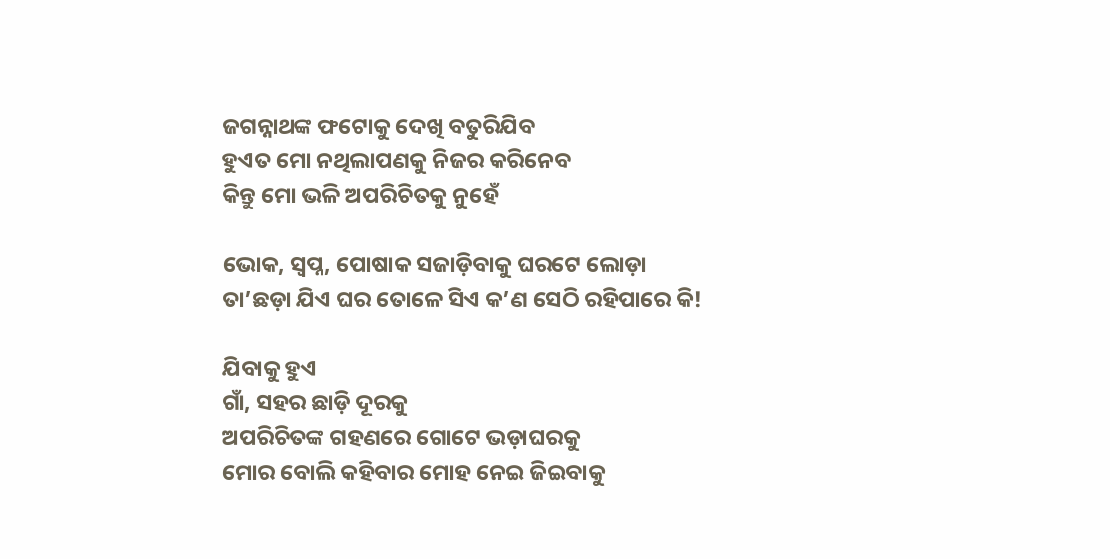ଜଗନ୍ନାଥଙ୍କ ଫଟୋକୁ ଦେଖି ବତୁରିଯିବ
ହୁଏତ ମୋ ନଥିଲାପଣକୁ ନିଜର କରିନେବ
କିନ୍ତୁ ମୋ ଭଳି ଅପରିଚିତକୁ ନୁହେଁ

ଭୋକ, ସ୍ୱପ୍ନ, ପୋଷାକ ସଜାଡ଼ିବାକୁ ଘରଟେ ଲୋଡ଼ା
ତା’ଛଡ଼ା ଯିଏ ଘର ତୋଳେ ସିଏ କ’ଣ ସେଠି ରହିପାରେ କି!

ଯିବାକୁ ହୁଏ
ଗାଁ, ସହର ଛାଡ଼ି ଦୂରକୁ
ଅପରିଚିତଙ୍କ ଗହଣରେ ଗୋଟେ ଭଡ଼ାଘରକୁ
ମୋର ବୋଲି କହିବାର ମୋହ ନେଇ ଜିଇବାକୁ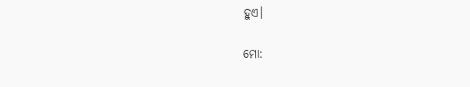ହୁଏ।

ମୋ: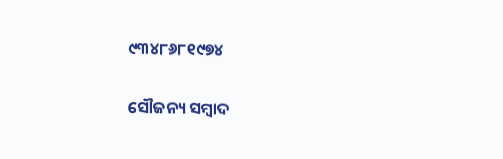୯୩୪୮୬୮୧୯୭୪

ସୌଜନ୍ୟ ସମ୍ବାଦ